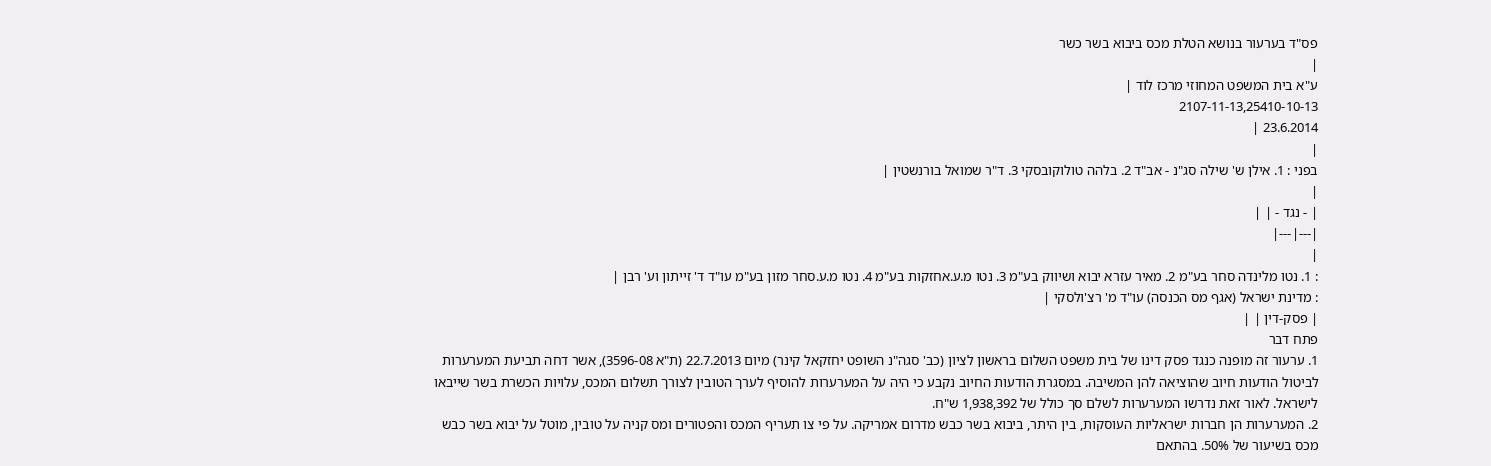פס"ד בערעור בנושא הטלת מכס ביבוא בשר כשר
|
ע"א בית המשפט המחוזי מרכז לוד |
2107-11-13,25410-10-13
23.6.2014 |
|
בפני : 1. אילן ש' שילה סג"נ - אב"ד 2. בלהה טולוקובסקי 3. ד"ר שמואל בורנשטין |
|
| - נגד - | |
|---|---|
|
: 1. נטו מלינדה סחר בע"מ 2. מאיר עזרא יבוא ושיווק בע"מ 3. נטו מ.ע.אחזקות בע"מ 4. נטו מ.ע.סחר מזון בע"מ עו"ד ד' זייתון וע' רבן |
: מדינת ישראל (אגף מס הכנסה) עו"ד מ' רצ'ולסקי |
| פסק-דין | |
פתח דבר
1. ערעור זה מופנה כנגד פסק דינו של בית משפט השלום בראשון לציון (כב' סגה"נ השופט יחזקאל קינר) מיום 22.7.2013 (ת"א 3596-08), אשר דחה תביעת המערערות לביטול הודעות חיוב שהוציאה להן המשיבה. במסגרת הודעות החיוב נקבע כי היה על המערערות להוסיף לערך הטובין לצורך תשלום המכס, עלויות הכשרת בשר שייבאו לישראל. לאור זאת נדרשו המערערות לשלם סך כולל של 1,938,392 ש"ח.
2. המערערות הן חברות ישראליות העוסקות, בין היתר, ביבוא בשר כבש מדרום אמריקה. על פי צו תעריף המכס והפטורים ומס קניה על טובין, מוטל על יבוא בשר כבש מכס בשיעור של 50%. בהתאם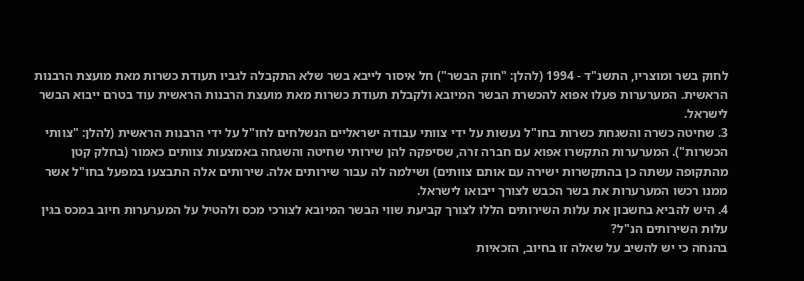לחוק בשר ומוצריו, התשנ"ד - 1994 (להלן: "חוק הבשר") חל איסור לייבא בשר שלא התקבלה לגביו תעודת כשרות מאת מועצת הרבנות הראשית. המערערות פעלו אפוא להכשרת הבשר המיובא ולקבלת תעודת כשרות מאת מועצת הרבנות הראשית עוד בטרם ייבוא הבשר לישראל.
3. שחיטה כשרה והשגחת כשרות בחו"ל נעשות על ידי צוותי עבודה ישראליים הנשלחים לחו"ל על ידי הרבנות הראשית (להלן: "צוותי הכשרות"). המערערות התקשרו אפוא עם חברה זרה, שסיפקה להן שירותי שחיטה והשגחה באמצעות צוותים כאמור (בחלק קטן מהתקופה עשתה כן בהתקשרות ישירה עם אותם צוותים) ושילמה לה עבור שירותים אלה. שירותים אלה התבצעו במפעל בחו"ל אשר ממנו רכשו המערערות את בשר הכבש לצורך ייבואו לישראל.
4. היש להביא בחשבון את עלות השירותים הללו לצורך קביעת שווי הבשר המיובא לצורכי מכס ולהטיל על המערערות חיוב במכס בגין עלות השירותים הנ"ל?
בהנחה כי יש להשיב על שאלה זו בחיוב, הזכאיות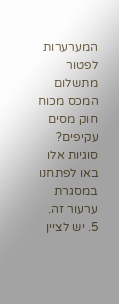המערערות לפטור מתשלום המכס מכוח חוק מסים עקיפים?
סוגיות אלו באו לפתחנו במסגרת ערעור זה.
5. יש לציין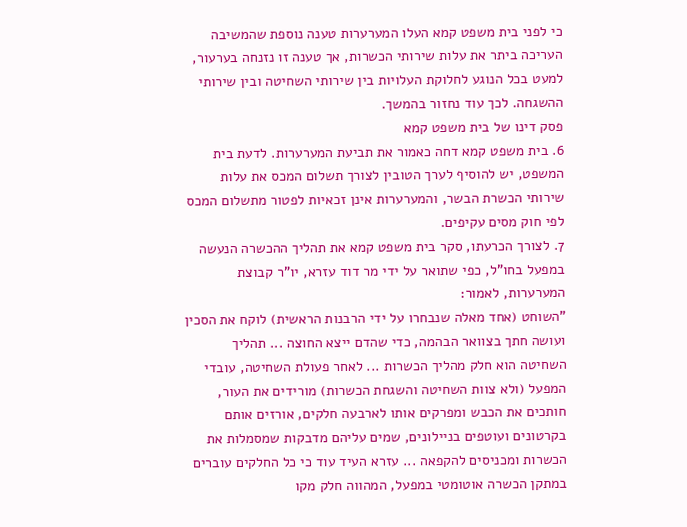כי לפני בית משפט קמא העלו המערערות טענה נוספת שהמשיבה העריכה ביתר את עלות שירותי הכשרות, אך טענה זו נזנחה בערעור, למעט בכל הנוגע לחלוקת העלויות בין שירותי השחיטה ובין שירותי ההשגחה. לכך עוד נחזור בהמשך.
פסק דינו של בית משפט קמא
6. בית משפט קמא דחה כאמור את תביעת המערערות. לדעת בית המשפט, יש להוסיף לערך הטובין לצורך תשלום המכס את עלות שירותי הכשרת הבשר, והמערערות אינן זכאיות לפטור מתשלום המכס לפי חוק מסים עקיפים.
7. לצורך הכרעתו, סקר בית משפט קמא את תהליך ההכשרה הנעשה במפעל בחו"ל, כפי שתואר על ידי מר דוד עזרא, יו"ר קבוצת המערערות, לאמור:
"השוחט (אחד מאלה שנבחרו על ידי הרבנות הראשית) לוקח את הסכין ועושה חתך בצוואר הבהמה, כדי שהדם ייצא החוצה ... תהליך השחיטה הוא חלק מהליך הכשרות ... לאחר פעולת השחיטה, עובדי המפעל (ולא צוות השחיטה והשגחת הכשרות) מורידים את העור, חותכים את הכבש ומפרקים אותו לארבעה חלקים, אורזים אותם בקרטונים ועוטפים בניילונים, שמים עליהם מדבקות שמסמלות את הכשרות ומכניסים להקפאה ... עזרא העיד עוד כי כל החלקים עוברים במתקן הכשרה אוטומטי במפעל, המהווה חלק מקו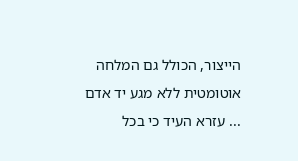הייצור, הכולל גם המלחה אוטומטית ללא מגע יד אדם ... עזרא העיד כי בכל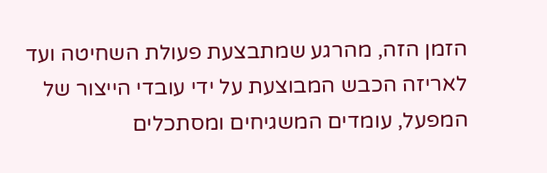הזמן הזה, מהרגע שמתבצעת פעולת השחיטה ועד לאריזה הכבש המבוצעת על ידי עובדי הייצור של המפעל, עומדים המשגיחים ומסתכלים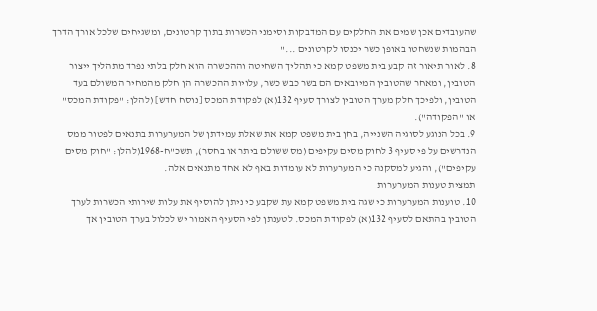שהעובדים אכן שמים את החלקים עם המדבקות וסימני הכשרות בתוך קרטונים, ומשגיחים שלכל אורך הדרך הבהמות שנשחטו באופן כשר יכנסו לקרטונים ..."
8. לאור תיאור זה קבע בית משפט קמא כי תהליך השחיטה וההכשרה הוא חלק בלתי נפרד מתהליך ייצור הטובין, ומאחר שהטובין המיובאים הם בשר כבש כשר, עלויות ההכשרה הן חלק מהמחיר המשולם בעד הטובין, ולפיכך חלק מערך הטובין לצורך סעיף 132(א) לפקודת המכס [נוסח חדש] (להלן: "פקודת המכס" או "הפקודה").
9. בכל הנוגע לסוגיה השנייה, בחן בית משפט קמא את שאלת עמידתן של המערערות בתנאים לפטור ממס הנדרשים על פי סעיף 3 לחוק מסים עקיפים (מס ששולם ביתר או בחסר), תשכ"ח-1968(להלן: "חוק מסים עקיפים"), והגיע למסקנה כי המערערות לא עומדות באף לא אחד מתנאים אלה.
תמצית טענות המערערות
10. טוענות המערערות כי שגה בית משפט קמא עת שקבע כי ניתן להוסיף את עלות שירותי הכשרות לערך הטובין בהתאם לסעיף 132(א) לפקודת המכס. לטענתן לפי הסעיף האמור יש לכלול בערך הטובין אך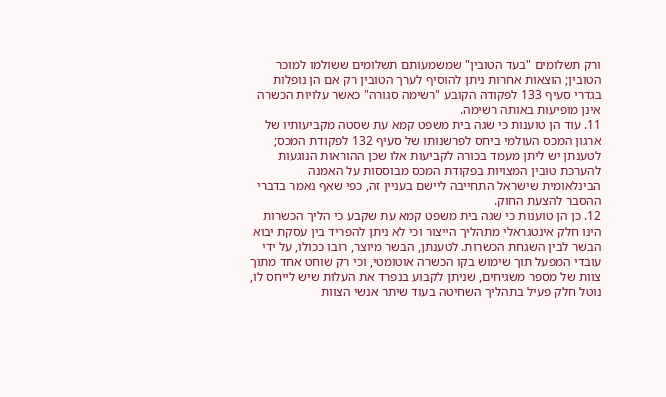ורק תשלומים "בעד הטובין" שמשמעותם תשלומים ששולמו למוכר הטובין; הוצאות אחרות ניתן להוסיף לערך הטובין רק אם הן נופלות בגדרי סעיף 133 לפקודה הקובע "רשימה סגורה" כאשר עלויות הכשרה אינן מופיעות באותה רשימה.
11. עוד הן טוענות כי שגה בית משפט קמא עת שסטה מקביעותיו של ארגון המכס העולמי ביחס לפרשנותו של סעיף 132 לפקודת המכס; לטענתן יש ליתן מעמד בכורה לקביעות אלו שכן ההוראות הנוגעות להערכת טובין המצויות בפקודת המכס מבוססות על האמנה הבינלאומית שישראל התחייבה ליישם בעניין זה, כפי שאף נאמר בדברי ההסבר להצעת החוק.
12. כן הן טוענות כי שגה בית משפט קמא עת שקבע כי הליך הכשרות הינו חלק אינטגראלי מתהליך הייצור וכי לא ניתן להפריד בין עסקת יבוא הבשר לבין השגחת הכשרות. לטענתן, הבשר מיוצר, רובו ככולו, על ידי עובדי המפעל תוך שימוש בקו הכשרה אוטומטי, וכי רק שוחט אחד מתוך צוות של מספר משגיחים, שניתן לקבוע בנפרד את העלות שיש לייחס לו, נוטל חלק פעיל בתהליך השחיטה בעוד שיתר אנשי הצוות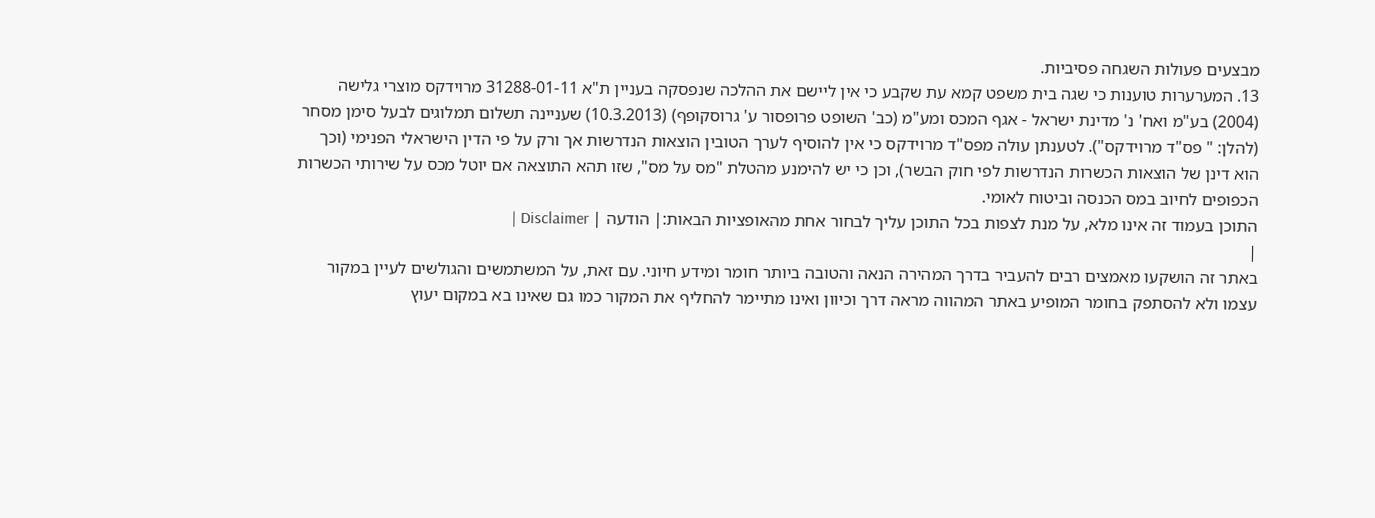מבצעים פעולות השגחה פסיביות.
13. המערערות טוענות כי שגה בית משפט קמא עת שקבע כי אין ליישם את ההלכה שנפסקה בעניין ת"א 31288-01-11 מרוידקס מוצרי גלישה (2004) בע"מ ואח' נ' מדינת ישראל - אגף המכס ומע"מ (כב' השופט פרופסור ע' גרוסקופף) (10.3.2013) שעניינה תשלום תמלוגים לבעל סימן מסחר (להלן: " פס"ד מרוידקס"). לטענתן עולה מפס"ד מרוידקס כי אין להוסיף לערך הטובין הוצאות הנדרשות אך ורק על פי הדין הישראלי הפנימי (וכך הוא דינן של הוצאות הכשרות הנדרשות לפי חוק הבשר), וכן כי יש להימנע מהטלת "מס על מס", שזו תהא התוצאה אם יוטל מכס על שירותי הכשרות הכפופים לחיוב במס הכנסה וביטוח לאומי.
התוכן בעמוד זה אינו מלא, על מנת לצפות בכל התוכן עליך לבחור אחת מהאופציות הבאות:| הודעה | Disclaimer |
|
באתר זה הושקעו מאמצים רבים להעביר בדרך המהירה הנאה והטובה ביותר חומר ומידע חיוני. עם זאת, על המשתמשים והגולשים לעיין במקור עצמו ולא להסתפק בחומר המופיע באתר המהווה מראה דרך וכיוון ואינו מתיימר להחליף את המקור כמו גם שאינו בא במקום יעוץ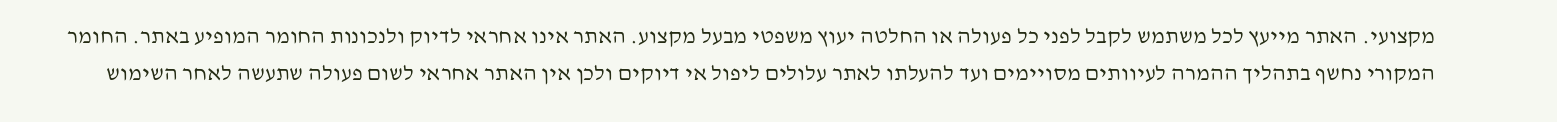מקצועי. האתר מייעץ לכל משתמש לקבל לפני כל פעולה או החלטה יעוץ משפטי מבעל מקצוע. האתר אינו אחראי לדיוק ולנכונות החומר המופיע באתר. החומר המקורי נחשף בתהליך ההמרה לעיוותים מסויימים ועד להעלתו לאתר עלולים ליפול אי דיוקים ולכן אין האתר אחראי לשום פעולה שתעשה לאחר השימוש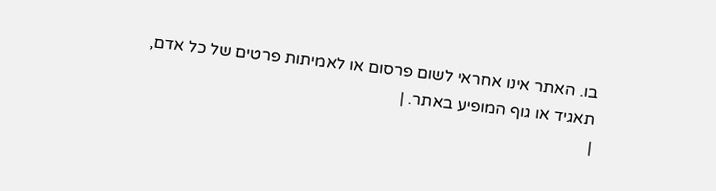בו. האתר אינו אחראי לשום פרסום או לאמיתות פרטים של כל אדם, תאגיד או גוף המופיע באתר. |
|